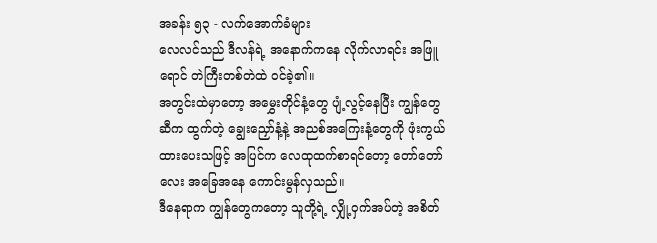အခန်း ၅၃ - လက်အောက်ခံများ
လေလင်သည် ဒီလန်ရဲ့ အနောက်ကနေ လိုက်လာရင်း အဖြူရောင် တဲကြီးတစ်တဲထဲ ဝင်ခဲ့၏။
အတွင်းထဲမှာတော့ အမွှေးတိုင်နံ့တွေ ပျံ့လွင့်နေပြီး ကျွန်တွေဆီက ထွက်တဲ့ ချွေးညှော်နံ့နဲ့ အညစ်အကြေးနံ့တွေကို ဖုံးကွယ်ထားပေးသဖြင့် အပြင်က လေထုထက်စာရင်တော့ တော်တော်လေး အခြေအနေ ကောင်းမွန်လှသည်။
ဒီနေရာက ကျွန်တွေကတော့ သူတို့ရဲ့ လျှို့ဝှက်အပ်တဲ့ အစိတ်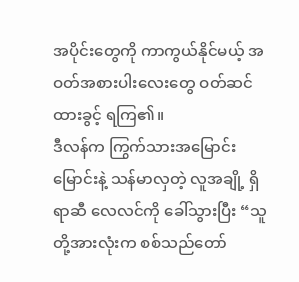အပိုင်းတွေကို ကာကွယ်နိုင်မယ့် အဝတ်အစားပါးလေးတွေ ဝတ်ဆင်ထားခွင့် ရကြ၏။
ဒီလန်က ကြွက်သားအမြောင်းမြောင်းနဲ့ သန်မာလှတဲ့ လူအချို့ ရှိရာဆီ လေလင်ကို ခေါ်သွားပြီး “သူတို့အားလုံးက စစ်သည်တော်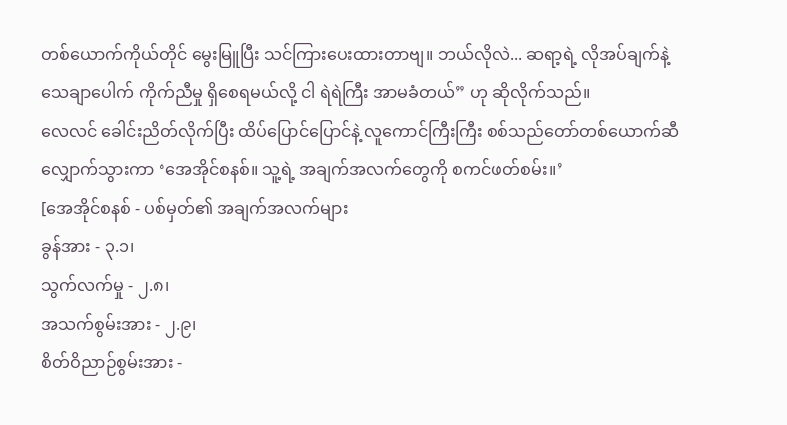တစ်ယောက်ကိုယ်တိုင် မွေးမြူပြီး သင်ကြားပေးထားတာဗျ။ ဘယ်လိုလဲ... ဆရာ့ရဲ့ လိုအပ်ချက်နဲ့ သေချာပေါက် ကိုက်ညီမှု ရှိစေရမယ်လို့ ငါ ရဲရဲကြီး အာမခံတယ်” ဟု ဆိုလိုက်သည်။
လေလင် ခေါင်းညိတ်လိုက်ပြီး ထိပ်ပြောင်ပြောင်နဲ့ လူကောင်ကြီးကြီး စစ်သည်တော်တစ်ယောက်ဆီ လျှောက်သွားကာ ‘အေအိုင်စနစ်။ သူ့ရဲ့ အချက်အလက်တွေကို စကင်ဖတ်စမ်း။’
[အေအိုင်စနစ် - ပစ်မှတ်၏ အချက်အလက်များ
ခွန်အား - ၃.၁၊
သွက်လက်မှု - ၂.၈၊
အသက်စွမ်းအား - ၂.၉၊
စိတ်ဝိညာဉ်စွမ်းအား -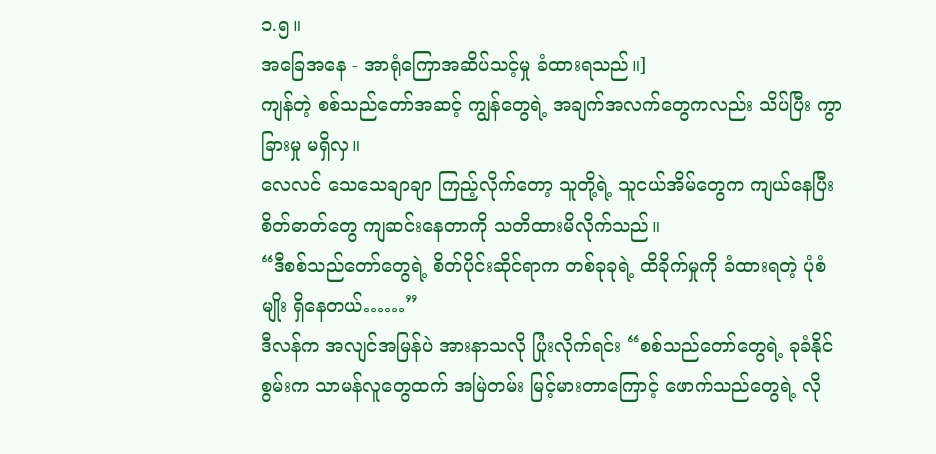၁.၅။
အခြေအနေ - အာရုံကြောအဆိပ်သင့်မှု ခံထားရသည်။]
ကျန်တဲ့ စစ်သည်တော်အဆင့် ကျွန်တွေရဲ့ အချက်အလက်တွေကလည်း သိပ်ပြီး ကွာခြားမှု မရှိလှ။
လေလင် သေသေချာချာ ကြည့်လိုက်တော့ သူတို့ရဲ့ သူငယ်အိမ်တွေက ကျယ်နေပြီး စိတ်ဓာတ်တွေ ကျဆင်းနေတာကို သတိထားမိလိုက်သည်။
“ဒီစစ်သည်တော်တွေရဲ့ စိတ်ပိုင်းဆိုင်ရာက တစ်ခုခုရဲ့ ထိခိုက်မှုကို ခံထားရတဲ့ ပုံစံမျိုး ရှိနေတယ်……”
ဒီလန်က အလျင်အမြန်ပဲ အားနာသလို ပြုံးလိုက်ရင်း “စစ်သည်တော်တွေရဲ့ ခုခံနိုင်စွမ်းက သာမန်လူတွေထက် အမြဲတမ်း မြင့်မားတာကြောင့် ဖောက်သည်တွေရဲ့ လို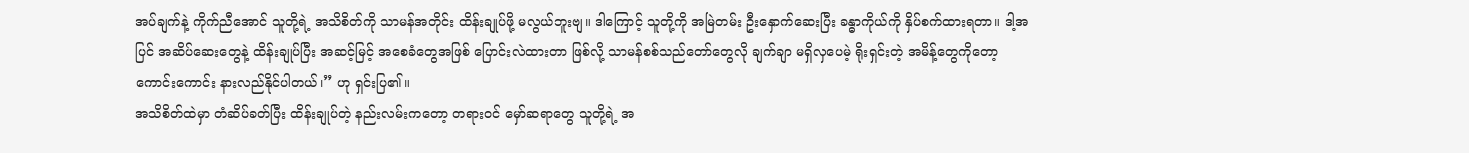အပ်ချက်နဲ့ ကိုက်ညီအောင် သူတို့ရဲ့ အသိစိတ်ကို သာမန်အတိုင်း ထိန်းချုပ်ဖို့ မလွယ်ဘူးဗျ။ ဒါကြောင့် သူတို့ကို အမြဲတမ်း ဦးနှောက်ဆေးပြီး ခန္ဓာကိုယ်ကို နှိပ်စက်ထားရတာ။ ဒါ့အပြင် အဆိပ်ဆေးတွေနဲ့ ထိန်းချုပ်ပြီး အဆင့်မြင့် အစေခံတွေအဖြစ် ပြောင်းလဲထားတာ ဖြစ်လို့ သာမန်စစ်သည်တော်တွေလို ချက်ချာ မရှိလှပေမဲ့ ရိုးရှင်းတဲ့ အမိန့်တွေကိုတော့ ကောင်းကောင်း နားလည်နိုင်ပါတယ်၊” ဟု ရှင်းပြ၏။
အသိစိတ်ထဲမှာ တံဆိပ်ခတ်ပြီး ထိန်းချုပ်တဲ့ နည်းလမ်းကတော့ တရားဝင် မှော်ဆရာတွေ သူတို့ရဲ့ အ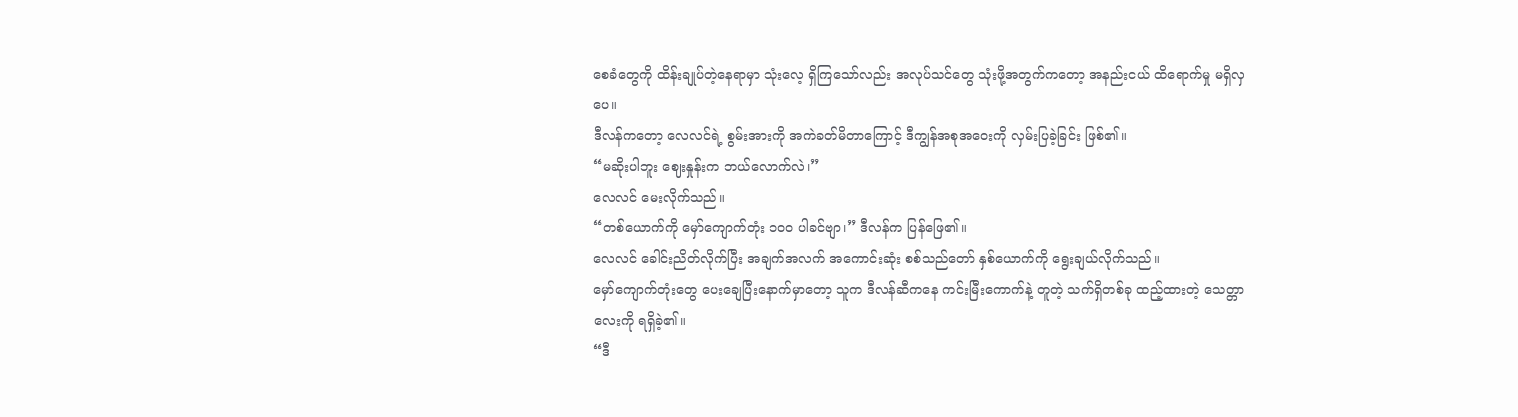စေခံတွေကို ထိန်းချုပ်တဲ့နေရာမှာ သုံးလေ့ ရှိကြသော်လည်း အလုပ်သင်တွေ သုံးဖို့အတွက်ကတော့ အနည်းငယ် ထိရောက်မှု မရှိလှပေ။
ဒီလန်ကတော့ လေလင်ရဲ့ စွမ်းအားကို အကဲခတ်မိတာကြောင့် ဒီကျွန်အစုအဝေးကို လှမ်းပြခဲ့ခြင်း ဖြစ်၏။
“မဆိုးပါဘူး ဈေးနှုန်းက ဘယ်လောက်လဲ၊”
လေလင် မေးလိုက်သည်။
“တစ်ယောက်ကို မှော်ကျောက်တုံး ၁၀၀ ပါခင်ဗျာ၊” ဒီလန်က ပြန်ဖြေ၏။
လေလင် ခေါင်းညိတ်လိုက်ပြီး အချက်အလက် အကောင်းဆုံး စစ်သည်တော် နှစ်ယောက်ကို ရွေးချယ်လိုက်သည်။
မှော်ကျောက်တုံးတွေ ပေးချေပြီးနောက်မှာတော့ သူက ဒီလန်ဆီကနေ ကင်းမြီးကောက်နဲ့ တူတဲ့ သက်ရှိတစ်ခု ထည့်ထားတဲ့ သေတ္တာလေးကို ရရှိခဲ့၏။
“ဒီ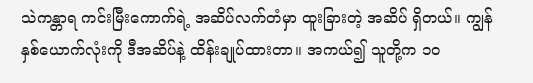သဲကန္တာရ ကင်းမြီးကောက်ရဲ့ အဆိပ်လက်တံမှာ ထူးခြားတဲ့ အဆိပ် ရှိတယ်။ ကျွန်နှစ်ယောက်လုံးကို ဒီအဆိပ်နဲ့ ထိန်းချုပ်ထားတာ။ အကယ်၍ သူတို့က ၁၀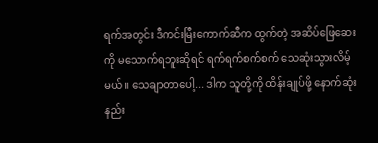ရက်အတွင်း ဒီကင်းမြီးကောက်ဆီက ထွက်တဲ့ အဆိပ်ဖြေဆေးကို မသောက်ရဘူးဆိုရင် ရက်ရက်စက်စက် သေဆုံးသွားလိမ့်မယ်။ သေချာတာပေါ့... ဒါက သူတို့ကို ထိန်းချုပ်ဖို့ နောက်ဆုံးနည်း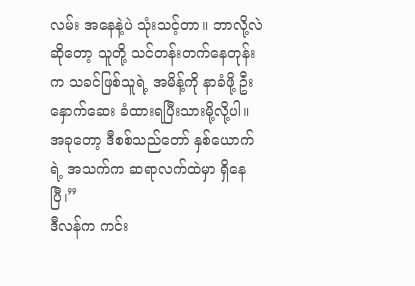လမ်း အနေနဲ့ပဲ သုံးသင့်တာ။ ဘာလို့လဲဆိုတော့ သူတို့ သင်တန်းတက်နေတုန်းက သခင်ဖြစ်သူရဲ့ အမိန့်ကို နာခံဖို့ ဦးနှောက်ဆေး ခံထားရပြီးသားမို့လို့ပါ။ အခုတော့ ဒီစစ်သည်တော် နှစ်ယောက်ရဲ့ အသက်က ဆရာလက်ထဲမှာ ရှိနေပြီ၊”
ဒီလန်က ကင်း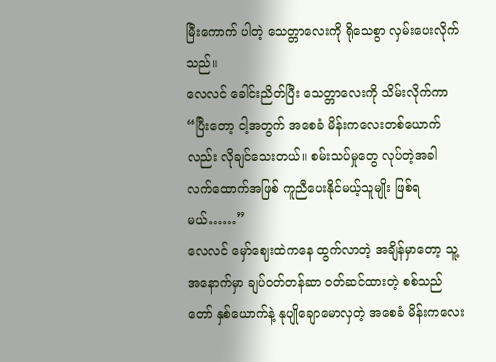မြီးကောက် ပါတဲ့ သေတ္တာလေးကို ရိုသေစွာ လှမ်းပေးလိုက်သည်။
လေလင် ခေါင်းညိတ်ပြီး သေတ္တာလေးကို သိမ်းလိုက်ကာ “ပြီးတော့ ငါ့အတွက် အစေခံ မိန်းကလေးတစ်ယောက်လည်း လိုချင်သေးတယ်။ စမ်းသပ်မှုတွေ လုပ်တဲ့အခါ လက်ထောက်အဖြစ် ကူညီပေးနိုင်မယ့်သူမျိုး ဖြစ်ရမယ်……”
လေလင် မှော်ဈေးထဲကနေ ထွက်လာတဲ့ အချိန်မှာတော့ သူ့အနောက်မှာ ချပ်ဝတ်တန်ဆာ ဝတ်ဆင်ထားတဲ့ စစ်သည်တော် နှစ်ယောက်နဲ့ နုပျိုချောမောလှတဲ့ အစေခံ မိန်းကလေး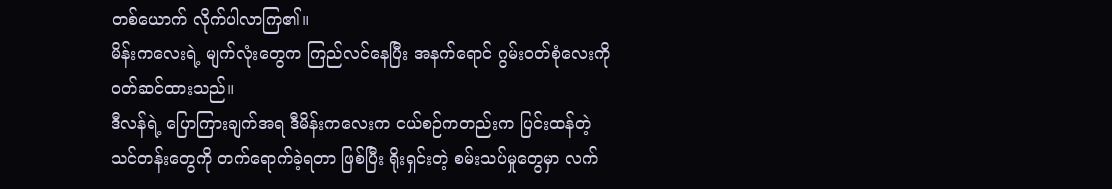တစ်ယောက် လိုက်ပါလာကြ၏။
မိန်းကလေးရဲ့ မျက်လုံးတွေက ကြည်လင်နေပြီး အနက်ရောင် ဂွမ်းဝတ်စုံလေးကို ဝတ်ဆင်ထားသည်။
ဒီလန်ရဲ့ ပြောကြားချက်အရ ဒီမိန်းကလေးက ငယ်စဉ်ကတည်းက ပြင်းထန်တဲ့ သင်တန်းတွေကို တက်ရောက်ခဲ့ရတာ ဖြစ်ပြီး ရိုးရှင်းတဲ့ စမ်းသပ်မှုတွေမှာ လက်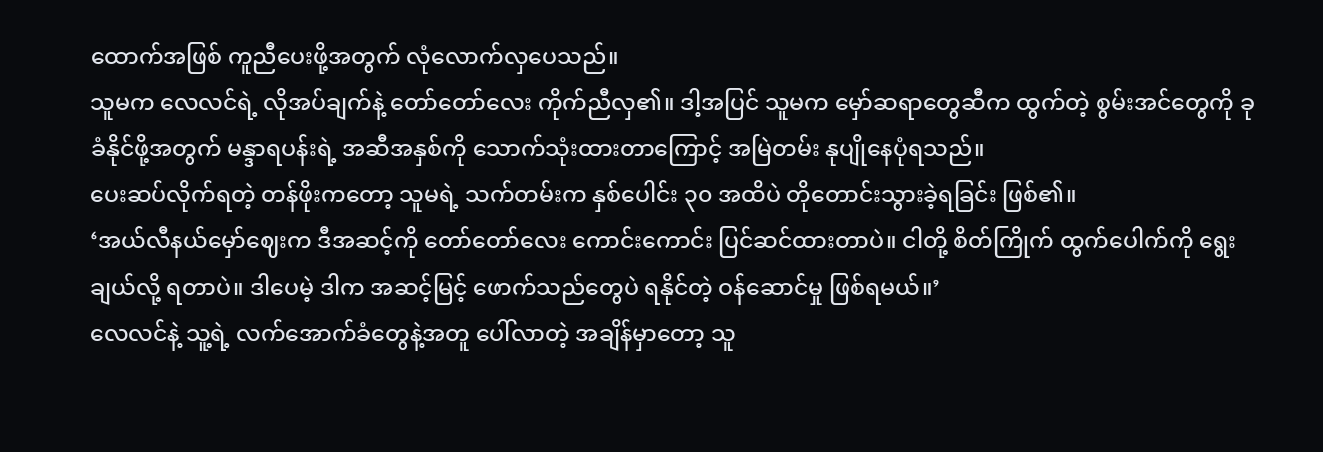ထောက်အဖြစ် ကူညီပေးဖို့အတွက် လုံလောက်လှပေသည်။
သူမက လေလင်ရဲ့ လိုအပ်ချက်နဲ့ တော်တော်လေး ကိုက်ညီလှ၏။ ဒါ့အပြင် သူမက မှော်ဆရာတွေဆီက ထွက်တဲ့ စွမ်းအင်တွေကို ခုခံနိုင်ဖို့အတွက် မန္ဒာရပန်းရဲ့ အဆီအနှစ်ကို သောက်သုံးထားတာကြောင့် အမြဲတမ်း နုပျိုနေပုံရသည်။
ပေးဆပ်လိုက်ရတဲ့ တန်ဖိုးကတော့ သူမရဲ့ သက်တမ်းက နှစ်ပေါင်း ၃၀ အထိပဲ တိုတောင်းသွားခဲ့ရခြင်း ဖြစ်၏။
‘အယ်လီနယ်မှော်ဈေးက ဒီအဆင့်ကို တော်တော်လေး ကောင်းကောင်း ပြင်ဆင်ထားတာပဲ။ ငါတို့ စိတ်ကြိုက် ထွက်ပေါက်ကို ရွေးချယ်လို့ ရတာပဲ။ ဒါပေမဲ့ ဒါက အဆင့်မြင့် ဖောက်သည်တွေပဲ ရနိုင်တဲ့ ဝန်ဆောင်မှု ဖြစ်ရမယ်။’
လေလင်နဲ့ သူ့ရဲ့ လက်အောက်ခံတွေနဲ့အတူ ပေါ်လာတဲ့ အချိန်မှာတော့ သူ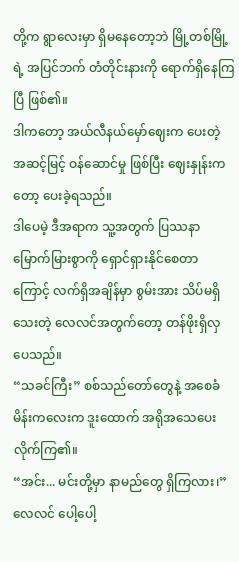တို့က ရွာလေးမှာ ရှိမနေတော့ဘဲ မြို့တစ်မြို့ရဲ့ အပြင်ဘက် တံတိုင်းနားကို ရောက်ရှိနေကြပြီ ဖြစ်၏။
ဒါကတော့ အယ်လီနယ်မှော်ဈေးက ပေးတဲ့ အဆင့်မြင့် ဝန်ဆောင်မှု ဖြစ်ပြီး ဈေးနှုန်းကတော့ ပေးခဲ့ရသည်။
ဒါပေမဲ့ ဒီအရာက သူ့အတွက် ပြဿနာ မြောက်မြားစွာကို ရှောင်ရှားနိုင်စေတာကြောင့် လက်ရှိအချိန်မှာ စွမ်းအား သိပ်မရှိသေးတဲ့ လေလင်အတွက်တော့ တန်ဖိုးရှိလှပေသည်။
“သခင်ကြီး” စစ်သည်တော်တွေနဲ့ အစေခံ မိန်းကလေးက ဒူးထောက် အရိုအသေပေးလိုက်ကြ၏။
“အင်း... မင်းတို့မှာ နာမည်တွေ ရှိကြလား၊”
လေလင် ပေါ့ပေါ့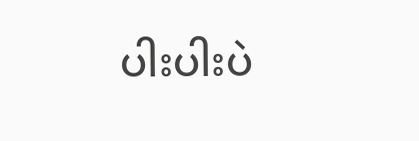ပါးပါးပဲ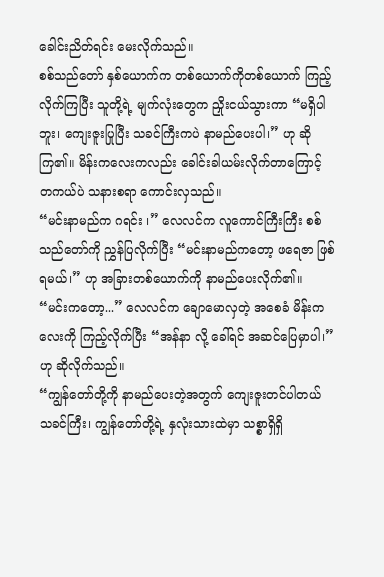ခေါင်းညိတ်ရင်း မေးလိုက်သည်။
စစ်သည်တော် နှစ်ယောက်က တစ်ယောက်ကိုတစ်ယောက် ကြည့်လိုက်ကြပြီး သူတို့ရဲ့ မျက်လုံးတွေက ညှိုးငယ်သွားကာ “မရှိပါဘူး၊ ကျေးဇူးပြုပြီး သခင်ကြီးကပဲ နာမည်ပေးပါ၊” ဟု ဆိုကြ၏။ မိန်းကလေးကလည်း ခေါင်းခါယမ်းလိုက်တာကြောင့် တကယ်ပဲ သနားစရာ ကောင်းလှသည်။
“မင်းနာမည်က ဂရင်း ၊” လေလင်က လူကောင်ကြီးကြီး စစ်သည်တော်ကို ညွှန်ပြလိုက်ပြီး “မင်းနာမည်ကတော့ ဖရေဇာ ဖြစ်ရမယ်၊” ဟု အခြားတစ်ယောက်ကို နာမည်ပေးလိုက်၏။
“မင်းကတော့...” လေလင်က ချောမောလှတဲ့ အစေခံ မိန်းကလေးကို ကြည့်လိုက်ပြီး “အန်နာ လို့ ခေါ်ရင် အဆင်ပြေမှာပါ၊” ဟု ဆိုလိုက်သည်။
“ကျွန်တော်တို့ကို နာမည်ပေးတဲ့အတွက် ကျေးဇူးတင်ပါတယ် သခင်ကြီး၊ ကျွန်တော်တို့ရဲ့ နှလုံးသားထဲမှာ သစ္စာရှိရှိ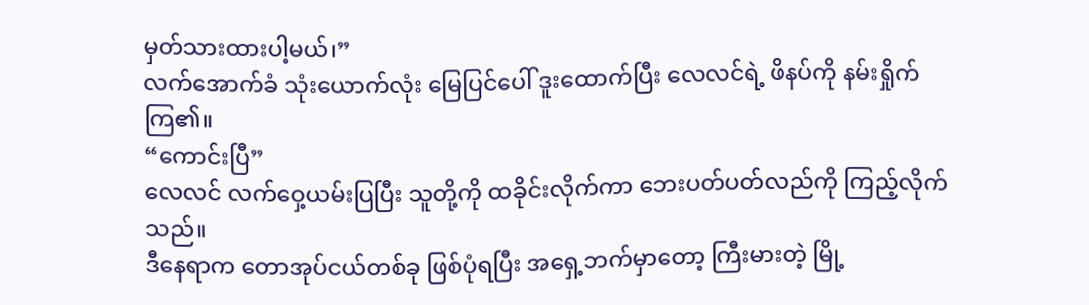မှတ်သားထားပါ့မယ်၊”
လက်အောက်ခံ သုံးယောက်လုံး မြေပြင်ပေါ် ဒူးထောက်ပြီး လေလင်ရဲ့ ဖိနပ်ကို နမ်းရှိုက်ကြ၏။
“ကောင်းပြီ”
လေလင် လက်ဝှေ့ယမ်းပြပြီး သူတို့ကို ထခိုင်းလိုက်ကာ ဘေးပတ်ပတ်လည်ကို ကြည့်လိုက်သည်။
ဒီနေရာက တောအုပ်ငယ်တစ်ခု ဖြစ်ပုံရပြီး အရှေ့ဘက်မှာတော့ ကြီးမားတဲ့ မြို့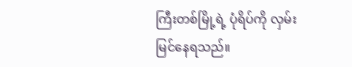ကြီးတစ်မြို့ရဲ့ ပုံရိပ်ကို လှမ်းမြင်နေရသည်။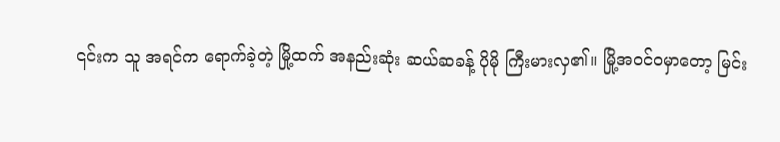၎င်းက သူ အရင်က ရောက်ခဲ့တဲ့ မြို့ထက် အနည်းဆုံး ဆယ်ဆခန့် ပိုမို ကြီးမားလှ၏။ မြို့အဝင်ဝမှာတော့ မြင်း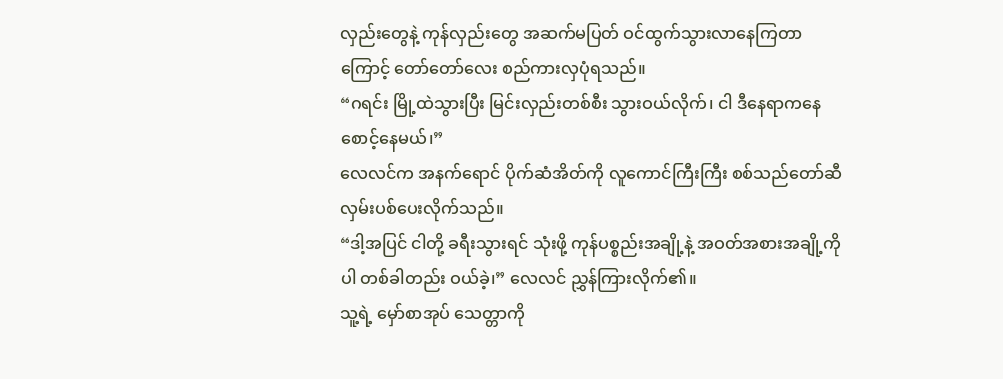လှည်းတွေနဲ့ ကုန်လှည်းတွေ အဆက်မပြတ် ဝင်ထွက်သွားလာနေကြတာကြောင့် တော်တော်လေး စည်ကားလှပုံရသည်။
“ဂရင်း မြို့ထဲသွားပြီး မြင်းလှည်းတစ်စီး သွားဝယ်လိုက်၊ ငါ ဒီနေရာကနေ စောင့်နေမယ်၊”
လေလင်က အနက်ရောင် ပိုက်ဆံအိတ်ကို လူကောင်ကြီးကြီး စစ်သည်တော်ဆီ လှမ်းပစ်ပေးလိုက်သည်။
“ဒါ့အပြင် ငါတို့ ခရီးသွားရင် သုံးဖို့ ကုန်ပစ္စည်းအချို့နဲ့ အဝတ်အစားအချို့ကိုပါ တစ်ခါတည်း ဝယ်ခဲ့၊” လေလင် ညွှန်ကြားလိုက်၏။
သူ့ရဲ့ မှော်စာအုပ် သေတ္တာကို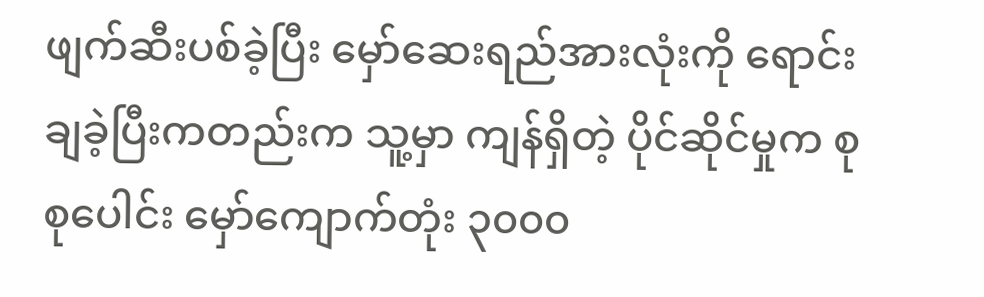ဖျက်ဆီးပစ်ခဲ့ပြီး မှော်ဆေးရည်အားလုံးကို ရောင်းချခဲ့ပြီးကတည်းက သူ့မှာ ကျန်ရှိတဲ့ ပိုင်ဆိုင်မှုက စုစုပေါင်း မှော်ကျောက်တုံး ၃၀၀၀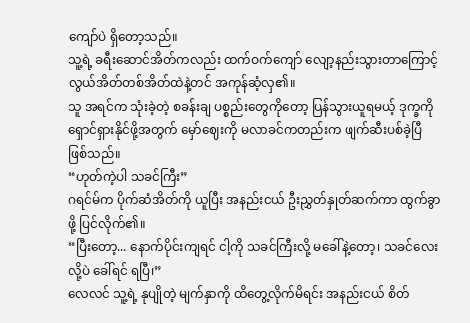ကျော်ပဲ ရှိတော့သည်။
သူ့ရဲ့ ခရီးဆောင်အိတ်ကလည်း ထက်ဝက်ကျော် လျော့နည်းသွားတာကြောင့် လွယ်အိတ်တစ်အိတ်ထဲနဲ့တင် အကုန်ဆံ့လှ၏။
သူ အရင်က သုံးခဲ့တဲ့ စခန်းချ ပစ္စည်းတွေကိုတော့ ပြန်သွားယူရမယ့် ဒုက္ခကို ရှောင်ရှားနိုင်ဖို့အတွက် မှော်ဈေးကို မလာခင်ကတည်းက ဖျက်ဆီးပစ်ခဲ့ပြီ ဖြစ်သည်။
“ဟုတ်ကဲ့ပါ သခင်ကြီး”
ဂရင်မ်က ပိုက်ဆံအိတ်ကို ယူပြီး အနည်းငယ် ဦးညွှတ်နှုတ်ဆက်ကာ ထွက်ခွာဖို့ ပြင်လိုက်၏။
“ပြီးတော့... နောက်ပိုင်းကျရင် ငါ့ကို သခင်ကြီးလို့ မခေါ်နဲ့တော့၊ သခင်လေး လို့ပဲ ခေါ်ရင် ရပြီ၊”
လေလင် သူ့ရဲ့ နုပျိုတဲ့ မျက်နှာကို ထိတွေ့လိုက်မိရင်း အနည်းငယ် စိတ်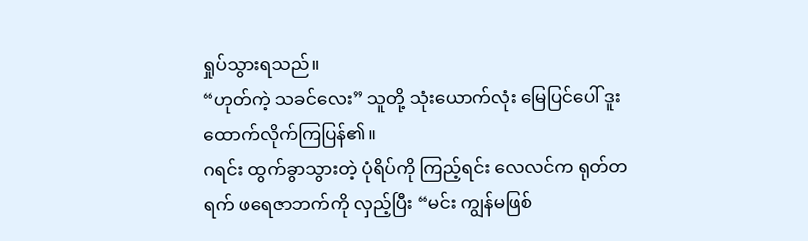ရှုပ်သွားရသည်။
“ဟုတ်ကဲ့ သခင်လေး” သူတို့ သုံးယောက်လုံး မြေပြင်ပေါ် ဒူးထောက်လိုက်ကြပြန်၏။
ဂရင်း ထွက်ခွာသွားတဲ့ ပုံရိပ်ကို ကြည့်ရင်း လေလင်က ရုတ်တရက် ဖရေဇာဘက်ကို လှည့်ပြီး “မင်း ကျွန်မဖြစ်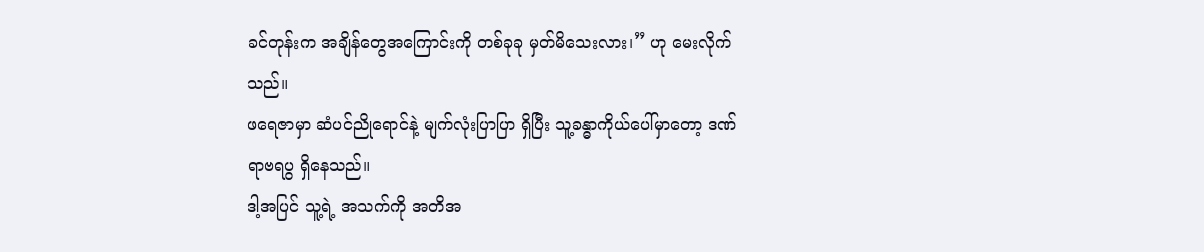ခင်တုန်းက အချိန်တွေအကြောင်းကို တစ်ခုခု မှတ်မိသေးလား၊” ဟု မေးလိုက်သည်။
ဖရေဇာမှာ ဆံပင်ညိုရောင်နဲ့ မျက်လုံးပြာပြာ ရှိပြီး သူ့ခန္ဓာကိုယ်ပေါ်မှာတော့ ဒဏ်ရာဗရပွ ရှိနေသည်။
ဒါ့အပြင် သူ့ရဲ့ အသက်ကို အတိအ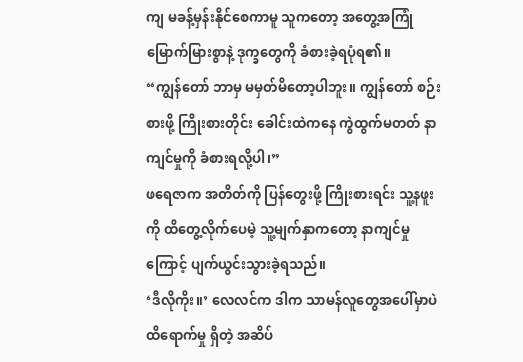ကျ မခန့်မှန်းနိုင်စေကာမူ သူကတော့ အတွေ့အကြုံ မြောက်မြားစွာနဲ့ ဒုက္ခတွေကို ခံစားခဲ့ရပုံရ၏။
“ကျွန်တော် ဘာမှ မမှတ်မိတော့ပါဘူး။ ကျွန်တော် စဉ်းစားဖို့ ကြိုးစားတိုင်း ခေါင်းထဲကနေ ကွဲထွက်မတတ် နာကျင်မှုကို ခံစားရလို့ပါ၊”
ဖရေဇာက အတိတ်ကို ပြန်တွေးဖို့ ကြိုးစားရင်း သူ့နဖူးကို ထိတွေ့လိုက်ပေမဲ့ သူ့မျက်နှာကတော့ နာကျင်မှုကြောင့် ပျက်ယွင်းသွားခဲ့ရသည်။
‘ဒီလိုကိုး။’ လေလင်က ဒါက သာမန်လူတွေအပေါ်မှာပဲ ထိရောက်မှု ရှိတဲ့ အဆိပ်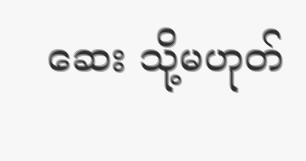ဆေး သို့မဟုတ်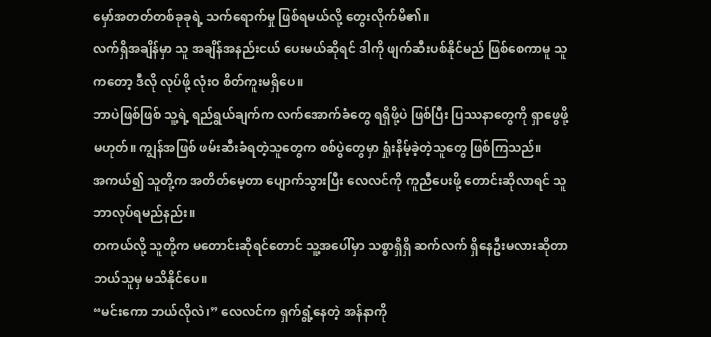မှော်အတတ်တစ်ခုခုရဲ့ သက်ရောက်မှု ဖြစ်ရမယ်လို့ တွေးလိုက်မိ၏။
လက်ရှိအချိန်မှာ သူ အချိန်အနည်းငယ် ပေးမယ်ဆိုရင် ဒါကို ဖျက်ဆီးပစ်နိုင်မည် ဖြစ်စေကာမူ သူကတော့ ဒီလို လုပ်ဖို့ လုံးဝ စိတ်ကူးမရှိပေ။
ဘာပဲဖြစ်ဖြစ် သူ့ရဲ့ ရည်ရွယ်ချက်က လက်အောက်ခံတွေ ရရှိဖို့ပဲ ဖြစ်ပြီး ပြဿနာတွေကို ရှာဖွေဖို့ မဟုတ်။ ကျွန်အဖြစ် ဖမ်းဆီးခံရတဲ့သူတွေက စစ်ပွဲတွေမှာ ရှုံးနိမ့်ခဲ့တဲ့သူတွေ ဖြစ်ကြသည်။
အကယ်၍ သူတို့က အတိတ်မေ့တာ ပျောက်သွားပြီး လေလင်ကို ကူညီပေးဖို့ တောင်းဆိုလာရင် သူ ဘာလုပ်ရမည်နည်း။
တကယ်လို့ သူတို့က မတောင်းဆိုရင်တောင် သူ့အပေါ်မှာ သစ္စာရှိရှိ ဆက်လက် ရှိနေဦးမလားဆိုတာ ဘယ်သူမှ မသိနိုင်ပေ။
“မင်းကော ဘယ်လိုလဲ၊” လေလင်က ရှက်ရွံ့နေတဲ့ အန်နာကို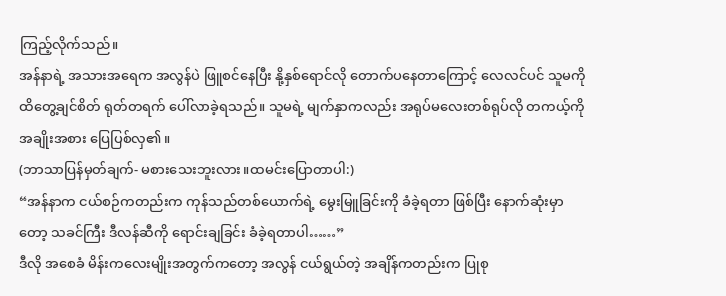ကြည့်လိုက်သည်။
အန်နာရဲ့ အသားအရေက အလွန်ပဲ ဖြူစင်နေပြီး နို့နှစ်ရောင်လို တောက်ပနေတာကြောင့် လေလင်ပင် သူမကို ထိတွေ့ချင်စိတ် ရုတ်တရက် ပေါ်လာခဲ့ရသည်။ သူမရဲ့ မျက်နှာကလည်း အရုပ်မလေးတစ်ရုပ်လို တကယ့်ကို အချိုးအစား ပြေပြစ်လှ၏။
(ဘာသာပြန်မှတ်ချက်- မစားသေးဘူးလား။ထမင်းပြောတာပါ:)
“အန်နာက ငယ်စဉ်ကတည်းက ကုန်သည်တစ်ယောက်ရဲ့ မွေးမြူခြင်းကို ခံခဲ့ရတာ ဖြစ်ပြီး နောက်ဆုံးမှာတော့ သခင်ကြီး ဒီလန်ဆီကို ရောင်းချခြင်း ခံခဲ့ရတာပါ……”
ဒီလို အစေခံ မိန်းကလေးမျိုးအတွက်ကတော့ အလွန် ငယ်ရွယ်တဲ့ အချိန်ကတည်းက ပြုစု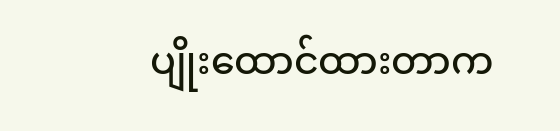ပျိုးထောင်ထားတာက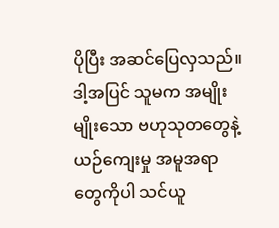ပိုပြီး အဆင်ပြေလှသည်။
ဒါ့အပြင် သူမက အမျိုးမျိုးသော ဗဟုသုတတွေနဲ့ ယဉ်ကျေးမှု အမူအရာတွေကိုပါ သင်ယူ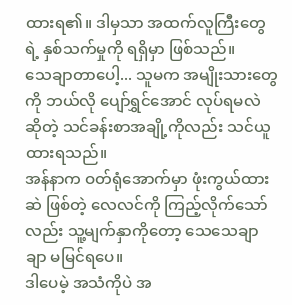ထားရ၏။ ဒါမှသာ အထက်လူကြီးတွေရဲ့ နှစ်သက်မှုကို ရရှိမှာ ဖြစ်သည်။
သေချာတာပေါ့... သူမက အမျိုးသားတွေကို ဘယ်လို ပျော်ရွှင်အောင် လုပ်ရမလဲဆိုတဲ့ သင်ခန်းစာအချို့ကိုလည်း သင်ယူထားရသည်။
အန်နာက ဝတ်ရုံအောက်မှာ ဖုံးကွယ်ထားဆဲ ဖြစ်တဲ့ လေလင်ကို ကြည့်လိုက်သော်လည်း သူ့မျက်နှာကိုတော့ သေသေချာချာ မမြင်ရပေ။
ဒါပေမဲ့ အသံကိုပဲ အ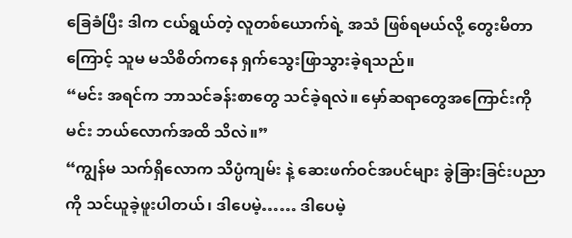ခြေခံပြီး ဒါက ငယ်ရွယ်တဲ့ လူတစ်ယောက်ရဲ့ အသံ ဖြစ်ရမယ်လို့ တွေးမိတာကြောင့် သူမ မသိစိတ်ကနေ ရှက်သွေးဖြာသွားခဲ့ရသည်။
“မင်း အရင်က ဘာသင်ခန်းစာတွေ သင်ခဲ့ရလဲ။ မှော်ဆရာတွေအကြောင်းကို မင်း ဘယ်လောက်အထိ သိလဲ။”
“ကျွန်မ သက်ရှိလောက သိပ္ပံကျမ်း နဲ့ ဆေးဖက်ဝင်အပင်များ ခွဲခြားခြင်းပညာ ကို သင်ယူခဲ့ဖူးပါတယ်၊ ဒါပေမဲ့…… ဒါပေမဲ့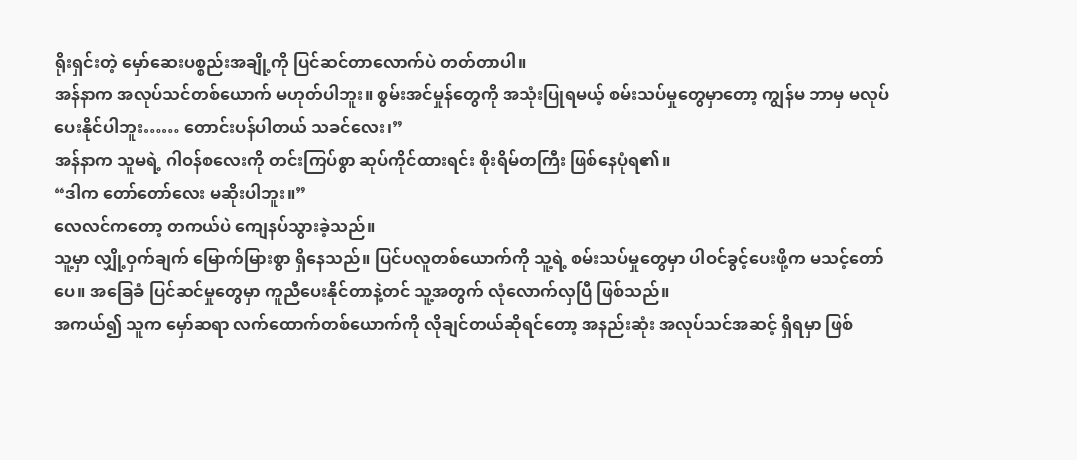ရိုးရှင်းတဲ့ မှော်ဆေးပစ္စည်းအချို့ကို ပြင်ဆင်တာလောက်ပဲ တတ်တာပါ။
အန်နာက အလုပ်သင်တစ်ယောက် မဟုတ်ပါဘူး။ စွမ်းအင်မှုန်တွေကို အသုံးပြုရမယ့် စမ်းသပ်မှုတွေမှာတော့ ကျွန်မ ဘာမှ မလုပ်ပေးနိုင်ပါဘူး…… တောင်းပန်ပါတယ် သခင်လေး၊”
အန်နာက သူမရဲ့ ဂါဝန်စလေးကို တင်းကြပ်စွာ ဆုပ်ကိုင်ထားရင်း စိုးရိမ်တကြီး ဖြစ်နေပုံရ၏။
“ဒါက တော်တော်လေး မဆိုးပါဘူး။”
လေလင်ကတော့ တကယ်ပဲ ကျေနပ်သွားခဲ့သည်။
သူ့မှာ လျှို့ဝှက်ချက် မြောက်မြားစွာ ရှိနေသည်။ ပြင်ပလူတစ်ယောက်ကို သူ့ရဲ့ စမ်းသပ်မှုတွေမှာ ပါဝင်ခွင့်ပေးဖို့က မသင့်တော်ပေ။ အခြေခံ ပြင်ဆင်မှုတွေမှာ ကူညီပေးနိုင်တာနဲ့တင် သူ့အတွက် လုံလောက်လှပြီ ဖြစ်သည်။
အကယ်၍ သူက မှော်ဆရာ လက်ထောက်တစ်ယောက်ကို လိုချင်တယ်ဆိုရင်တော့ အနည်းဆုံး အလုပ်သင်အဆင့် ရှိရမှာ ဖြစ်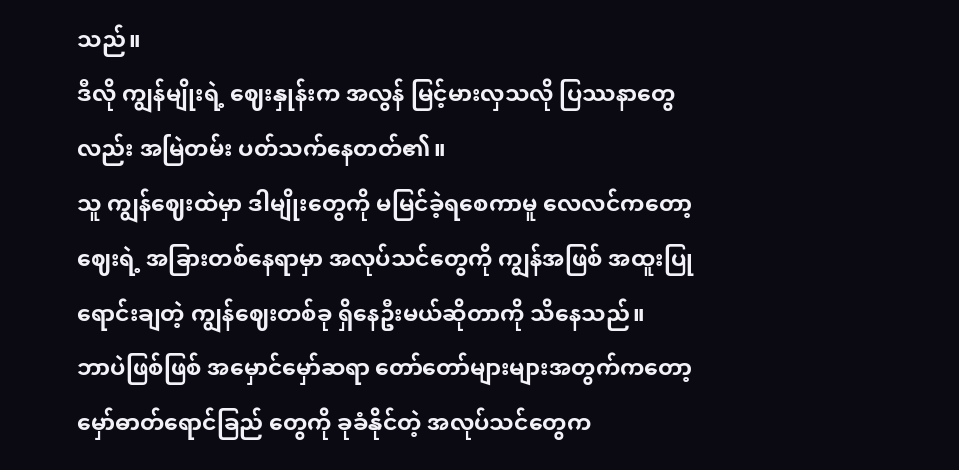သည်။
ဒီလို ကျွန်မျိုးရဲ့ ဈေးနှုန်းက အလွန် မြင့်မားလှသလို ပြဿနာတွေလည်း အမြဲတမ်း ပတ်သက်နေတတ်၏။
သူ ကျွန်ဈေးထဲမှာ ဒါမျိုးတွေကို မမြင်ခဲ့ရစေကာမူ လေလင်ကတော့ ဈေးရဲ့ အခြားတစ်နေရာမှာ အလုပ်သင်တွေကို ကျွန်အဖြစ် အထူးပြု ရောင်းချတဲ့ ကျွန်ဈေးတစ်ခု ရှိနေဦးမယ်ဆိုတာကို သိနေသည်။
ဘာပဲဖြစ်ဖြစ် အမှောင်မှော်ဆရာ တော်တော်များများအတွက်ကတော့ မှော်ဓာတ်ရောင်ခြည် တွေကို ခုခံနိုင်တဲ့ အလုပ်သင်တွေက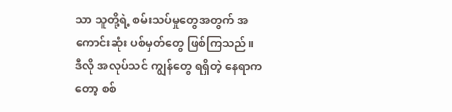သာ သူတို့ရဲ့ စမ်းသပ်မှုတွေအတွက် အကောင်းဆုံး ပစ်မှတ်တွေ ဖြစ်ကြသည်။
ဒီလို အလုပ်သင် ကျွန်တွေ ရရှိတဲ့ နေရာကတော့ စစ်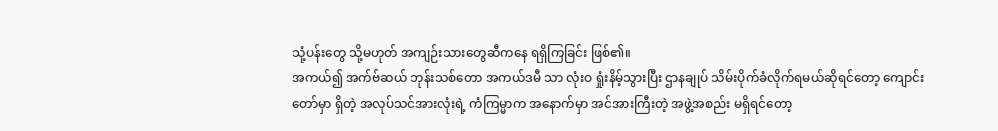သုံ့ပန်းတွေ သို့မဟုတ် အကျဉ်းသားတွေဆီကနေ ရရှိကြခြင်း ဖြစ်၏။
အကယ်၍ အက်ဗ်ဆယ် ဘုန်းသစ်တော အကယ်ဒမီ သာ လုံးဝ ရှုံးနိမ့်သွားပြီး ဌာနချုပ် သိမ်းပိုက်ခံလိုက်ရမယ်ဆိုရင်တော့ ကျောင်းတော်မှာ ရှိတဲ့ အလုပ်သင်အားလုံးရဲ့ ကံကြမ္မာက အနောက်မှာ အင်အားကြီးတဲ့ အဖွဲ့အစည်း မရှိရင်တော့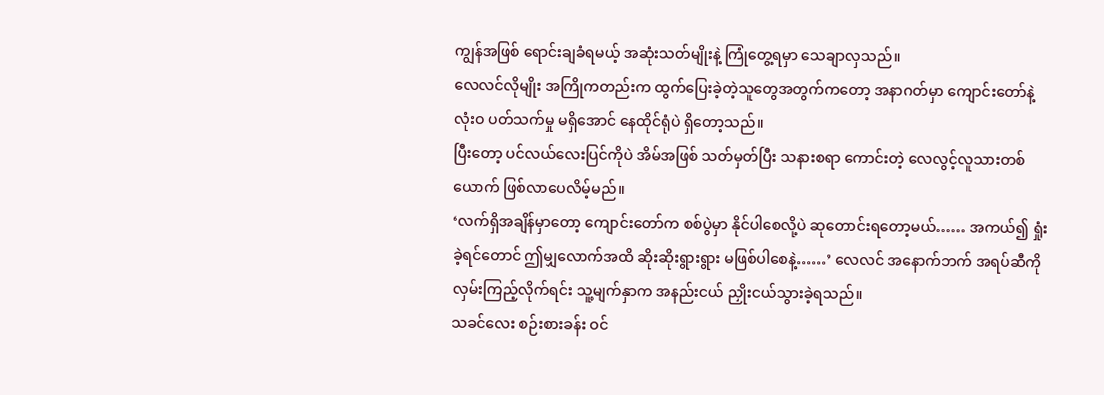ကျွန်အဖြစ် ရောင်းချခံရမယ့် အဆုံးသတ်မျိုးနဲ့ ကြုံတွေ့ရမှာ သေချာလှသည်။
လေလင်လိုမျိုး အကြိုကတည်းက ထွက်ပြေးခဲ့တဲ့သူတွေအတွက်ကတော့ အနာဂတ်မှာ ကျောင်းတော်နဲ့ လုံးဝ ပတ်သက်မှု မရှိအောင် နေထိုင်ရုံပဲ ရှိတော့သည်။
ပြီးတော့ ပင်လယ်လေးပြင်ကိုပဲ အိမ်အဖြစ် သတ်မှတ်ပြီး သနားစရာ ကောင်းတဲ့ လေလွင့်လူသားတစ်ယောက် ဖြစ်လာပေလိမ့်မည်။
‘လက်ရှိအချိန်မှာတော့ ကျောင်းတော်က စစ်ပွဲမှာ နိုင်ပါစေလို့ပဲ ဆုတောင်းရတော့မယ်…… အကယ်၍ ရှုံးခဲ့ရင်တောင် ဤမျှလောက်အထိ ဆိုးဆိုးရွားရွား မဖြစ်ပါစေနဲ့……’ လေလင် အနောက်ဘက် အရပ်ဆီကို လှမ်းကြည့်လိုက်ရင်း သူ့မျက်နှာက အနည်းငယ် ညှိုးငယ်သွားခဲ့ရသည်။
သခင်လေး စဉ်းစားခန်း ဝင်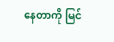နေတာကို မြင်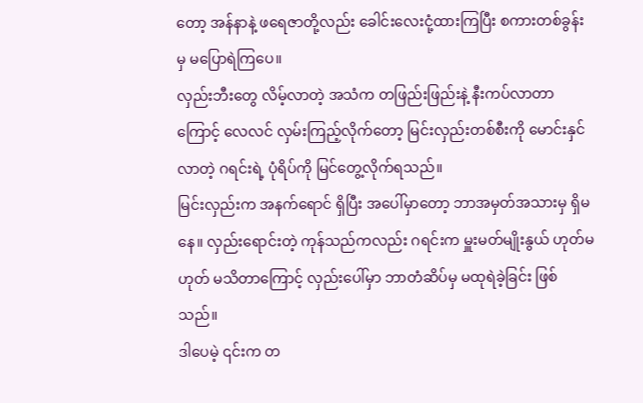တော့ အန်နာနဲ့ ဖရေဇာတို့လည်း ခေါင်းလေးငုံ့ထားကြပြီး စကားတစ်ခွန်းမှ မပြောရဲကြပေ။
လှည်းဘီးတွေ လိမ့်လာတဲ့ အသံက တဖြည်းဖြည်းနဲ့ နီးကပ်လာတာကြောင့် လေလင် လှမ်းကြည့်လိုက်တော့ မြင်းလှည်းတစ်စီးကို မောင်းနှင်လာတဲ့ ဂရင်းရဲ့ ပုံရိပ်ကို မြင်တွေ့လိုက်ရသည်။
မြင်းလှည်းက အနက်ရောင် ရှိပြီး အပေါ်မှာတော့ ဘာအမှတ်အသားမှ ရှိမနေ။ လှည်းရောင်းတဲ့ ကုန်သည်ကလည်း ဂရင်းက မှူးမတ်မျိုးနွယ် ဟုတ်မဟုတ် မသိတာကြောင့် လှည်းပေါ်မှာ ဘာတံဆိပ်မှ မထုရဲခဲ့ခြင်း ဖြစ်သည်။
ဒါပေမဲ့ ၎င်းက တ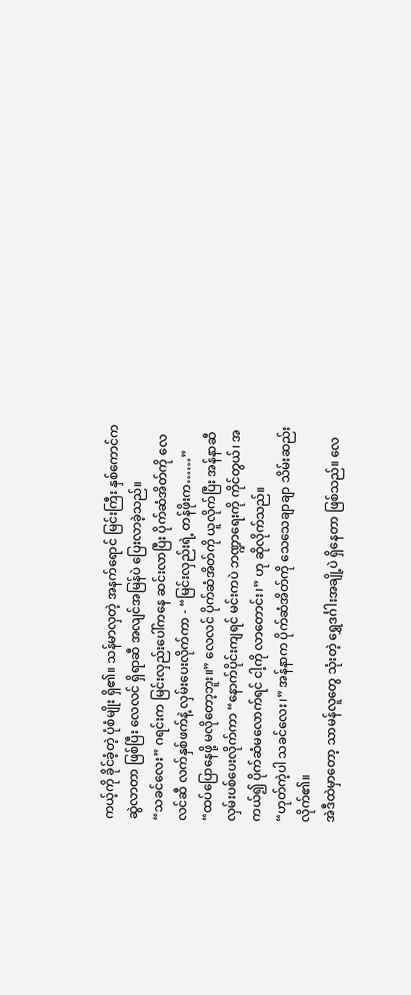ကယ့်ကို ခိုင်ခံ့တဲ့ ပုံစံမျိုး ရှိ၏။ သန်မာလှတဲ့ အနက်ရောင် မြင်းကြီး နှစ်ကောင်က ဆွဲလာတာ ဖြစ်ပြီး လေလင် ရှိရာဆီ အလျင်အမြန်ပဲ ပြေးလာခဲ့သည်။
“သခင်လေး” ဂရင်းက မြင်းလှည်းပေါ်ကနေ ဆင်းလာပြီး ပိုက်ဆံအိတ်ကို လေလင်ဆီ လက်နှစ်ဖက်နဲ့ လှမ်းပေးလိုက်ကာ - “မြင်းလှည်းရဲ့ တန်ဖိုးက……”
“ထပ်ပြောနေဖို့ မလိုတော့ဘူး။” လေလင် ပိုက်ဆံအိတ်ကို ယူလိုက်ပြီး အန်နာဆီ လှမ်းပစ်ပေးလိုက်ကာ “နောက်ပိုင်းကျရင် မင်းကပဲ ဘဏ္ဍာရေးကို ကိုင်တွယ်၊ အကယ်၍ ပိုက်ဆံမလောက်ရင် ငါ့ကို လာတောင်း၊” ဟု ဆိုလိုက်သည်။
“ဟုတ်ကဲ့ပါ သခင်လေး၊” အန်နာက ပိုက်ဆံအိတ်ကို သေသေချာချာ သိမ်းဆည်းလိုက်၏။
အဲဒီထဲမှာတော့ သာမန်လူတွေ သုံးတဲ့ ရွှေဒင်္ဂါးအချို့ပဲ ရှိနေတာ ဖြစ်သည်။ လေ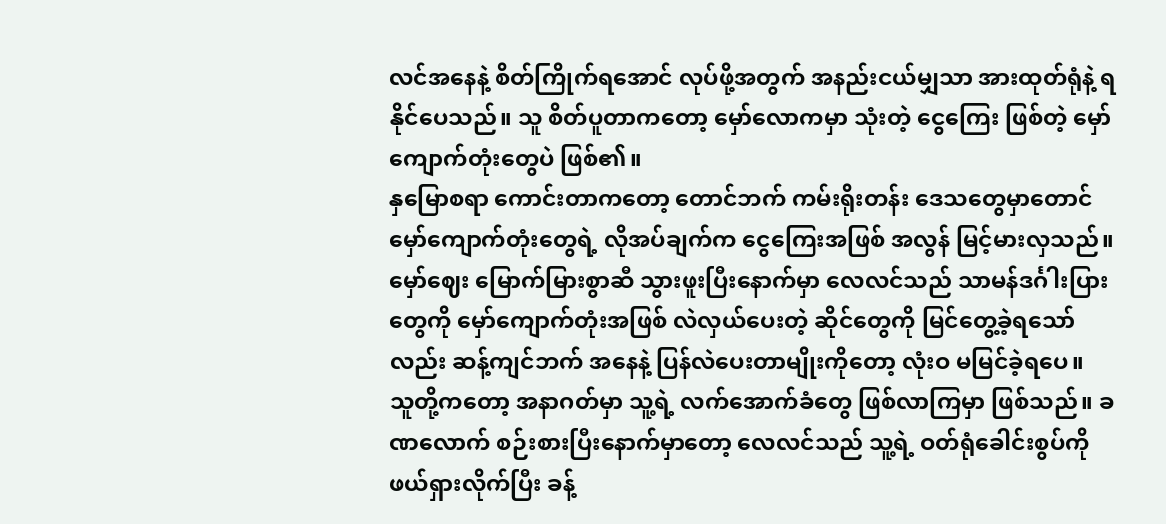လင်အနေနဲ့ စိတ်ကြိုက်ရအောင် လုပ်ဖို့အတွက် အနည်းငယ်မျှသာ အားထုတ်ရုံနဲ့ ရနိုင်ပေသည်။ သူ စိတ်ပူတာကတော့ မှော်လောကမှာ သုံးတဲ့ ငွေကြေး ဖြစ်တဲ့ မှော်ကျောက်တုံးတွေပဲ ဖြစ်၏။
နှမြောစရာ ကောင်းတာကတော့ တောင်ဘက် ကမ်းရိုးတန်း ဒေသတွေမှာတောင် မှော်ကျောက်တုံးတွေရဲ့ လိုအပ်ချက်က ငွေကြေးအဖြစ် အလွန် မြင့်မားလှသည်။
မှော်ဈေး မြောက်မြားစွာဆီ သွားဖူးပြီးနောက်မှာ လေလင်သည် သာမန်ဒင်္ဂါးပြားတွေကို မှော်ကျောက်တုံးအဖြစ် လဲလှယ်ပေးတဲ့ ဆိုင်တွေကို မြင်တွေ့ခဲ့ရသော်လည်း ဆန့်ကျင်ဘက် အနေနဲ့ ပြန်လဲပေးတာမျိုးကိုတော့ လုံးဝ မမြင်ခဲ့ရပေ။
သူတို့ကတော့ အနာဂတ်မှာ သူ့ရဲ့ လက်အောက်ခံတွေ ဖြစ်လာကြမှာ ဖြစ်သည်။ ခဏလောက် စဉ်းစားပြီးနောက်မှာတော့ လေလင်သည် သူ့ရဲ့ ဝတ်ရုံခေါင်းစွပ်ကို ဖယ်ရှားလိုက်ပြီး ခန့်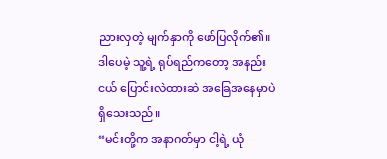ညားလှတဲ့ မျက်နှာကို ဖော်ပြလိုက်၏။ ဒါပေမဲ့ သူ့ရဲ့ ရုပ်ရည်ကတော့ အနည်းငယ် ပြောင်းလဲထားဆဲ အခြေအနေမှာပဲ ရှိသေးသည်။
“မင်းတို့က အနာဂတ်မှာ ငါ့ရဲ့ ယုံ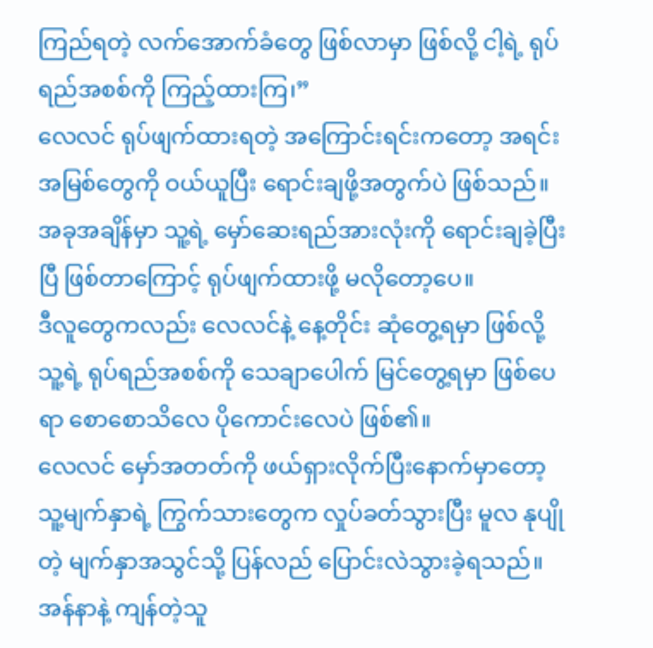ကြည်ရတဲ့ လက်အောက်ခံတွေ ဖြစ်လာမှာ ဖြစ်လို့ ငါ့ရဲ့ ရုပ်ရည်အစစ်ကို ကြည့်ထားကြ၊”
လေလင် ရုပ်ဖျက်ထားရတဲ့ အကြောင်းရင်းကတော့ အရင်းအမြစ်တွေကို ဝယ်ယူပြီး ရောင်းချဖို့အတွက်ပဲ ဖြစ်သည်။
အခုအချိန်မှာ သူ့ရဲ့ မှော်ဆေးရည်အားလုံးကို ရောင်းချခဲ့ပြီးပြီ ဖြစ်တာကြောင့် ရုပ်ဖျက်ထားဖို့ မလိုတော့ပေ။
ဒီလူတွေကလည်း လေလင်နဲ့ နေ့တိုင်း ဆုံတွေ့ရမှာ ဖြစ်လို့ သူ့ရဲ့ ရုပ်ရည်အစစ်ကို သေချာပေါက် မြင်တွေ့ရမှာ ဖြစ်ပေရာ စောစောသိလေ ပိုကောင်းလေပဲ ဖြစ်၏။
လေလင် မှော်အတတ်ကို ဖယ်ရှားလိုက်ပြီးနောက်မှာတော့ သူ့မျက်နှာရဲ့ ကြွက်သားတွေက လှုပ်ခတ်သွားပြီး မူလ နုပျိုတဲ့ မျက်နှာအသွင်သို့ ပြန်လည် ပြောင်းလဲသွားခဲ့ရသည်။
အန်နာနဲ့ ကျန်တဲ့သူ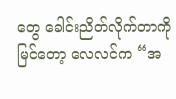တွေ ခေါင်းညိတ်လိုက်တာကို မြင်တော့ လေလင်က “အ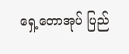ရှေ့တောအုပ် ပြည်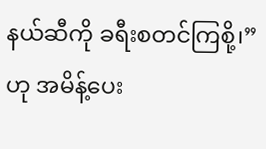နယ်ဆီကို ခရီးစတင်ကြစို့၊” ဟု အမိန့်ပေး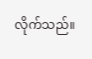လိုက်သည်။